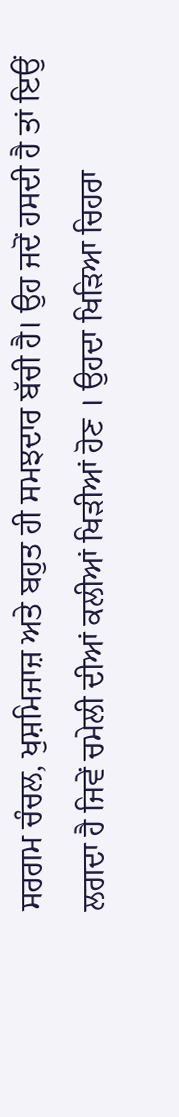ਸਰਗਮ ਚੰਚਲ, ਖੁਸ਼ਮਿਜਾਜ਼ ਅਤੇ ਬਹੁਤ ਹੀ ਸਮਝਦਾਰ ਬੱਚੀ ਹੈ। ਉਹ ਜਦੋਂ ਹਸਦੀ ਹੈ ਤਾਂ ਇਉਂ ਲਗਦਾ ਹੈ ਜਿਵੇਂ ਚਮੇਲੀ ਦੀਆਂ ਕਲੀਆਂ ਖਿੜੀਆਂ ਹੋਣ । ਉਹਦਾ ਖਿੜਿਆ ਚਿਹਰਾ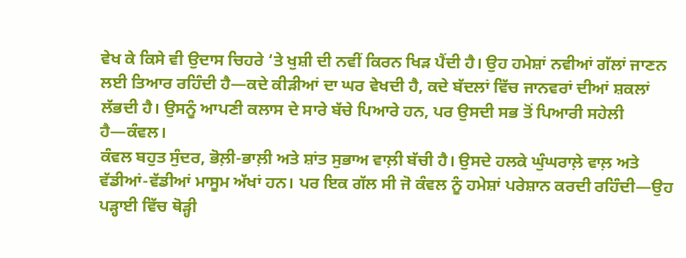ਵੇਖ ਕੇ ਕਿਸੇ ਵੀ ਉਦਾਸ ਚਿਹਰੇ ‘ਤੇ ਖੁਸ਼ੀ ਦੀ ਨਵੀਂ ਕਿਰਨ ਖਿੜ ਪੈਂਦੀ ਹੈ। ਉਹ ਹਮੇਸ਼ਾਂ ਨਵੀਆਂ ਗੱਲਾਂ ਜਾਣਨ ਲਈ ਤਿਆਰ ਰਹਿੰਦੀ ਹੈ—ਕਦੇ ਕੀੜੀਆਂ ਦਾ ਘਰ ਵੇਖਦੀ ਹੈ, ਕਦੇ ਬੱਦਲਾਂ ਵਿੱਚ ਜਾਨਵਰਾਂ ਦੀਆਂ ਸ਼ਕਲਾਂ ਲੱਭਦੀ ਹੈ। ਉਸਨੂੰ ਆਪਣੀ ਕਲਾਸ ਦੇ ਸਾਰੇ ਬੱਚੇ ਪਿਆਰੇ ਹਨ, ਪਰ ਉਸਦੀ ਸਭ ਤੋਂ ਪਿਆਰੀ ਸਹੇਲੀ ਹੈ—ਕੰਵਲ।
ਕੰਵਲ ਬਹੁਤ ਸੁੰਦਰ, ਭੋਲ਼ੀ-ਭਾਲ਼ੀ ਅਤੇ ਸ਼ਾਂਤ ਸੁਭਾਅ ਵਾਲ਼ੀ ਬੱਚੀ ਹੈ। ਉਸਦੇ ਹਲਕੇ ਘੁੰਘਰਾਲ਼ੇ ਵਾਲ਼ ਅਤੇ ਵੱਡੀਆਂ-ਵੱਡੀਆਂ ਮਾਸੂਮ ਅੱਖਾਂ ਹਨ। ਪਰ ਇਕ ਗੱਲ ਸੀ ਜੋ ਕੰਵਲ ਨੂੰ ਹਮੇਸ਼ਾਂ ਪਰੇਸ਼ਾਨ ਕਰਦੀ ਰਹਿੰਦੀ—ਉਹ ਪੜ੍ਹਾਈ ਵਿੱਚ ਥੋੜ੍ਹੀ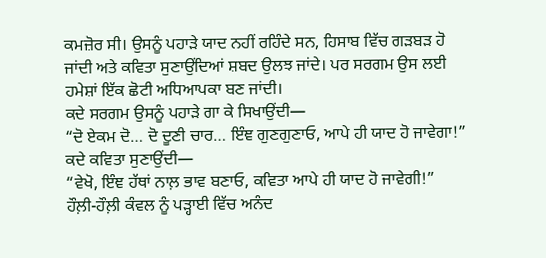ਕਮਜ਼ੋਰ ਸੀ। ਉਸਨੂੰ ਪਹਾੜੇ ਯਾਦ ਨਹੀਂ ਰਹਿੰਦੇ ਸਨ, ਹਿਸਾਬ ਵਿੱਚ ਗੜਬੜ ਹੋ ਜਾਂਦੀ ਅਤੇ ਕਵਿਤਾ ਸੁਣਾਉਂਦਿਆਂ ਸ਼ਬਦ ਉਲਝ ਜਾਂਦੇ। ਪਰ ਸਰਗਮ ਉਸ ਲਈ ਹਮੇਸ਼ਾਂ ਇੱਕ ਛੋਟੀ ਅਧਿਆਪਕਾ ਬਣ ਜਾਂਦੀ।
ਕਦੇ ਸਰਗਮ ਉਸਨੂੰ ਪਹਾੜੇ ਗਾ ਕੇ ਸਿਖਾਉਂਦੀ—
“ਦੋ ਏਕਮ ਦੋ… ਦੋ ਦੂਣੀ ਚਾਰ… ਇੰਞ ਗੁਣਗੁਣਾਓ, ਆਪੇ ਹੀ ਯਾਦ ਹੋ ਜਾਵੇਗਾ!”
ਕਦੇ ਕਵਿਤਾ ਸੁਣਾਉਂਦੀ—
“ਵੇਖੋ, ਇੰਞ ਹੱਥਾਂ ਨਾਲ਼ ਭਾਵ ਬਣਾਓ, ਕਵਿਤਾ ਆਪੇ ਹੀ ਯਾਦ ਹੋ ਜਾਵੇਗੀ!”
ਹੌਲ਼ੀ-ਹੌਲ਼ੀ ਕੰਵਲ ਨੂੰ ਪੜ੍ਹਾਈ ਵਿੱਚ ਅਨੰਦ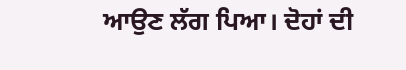ਆਉਣ ਲੱਗ ਪਿਆ। ਦੋਹਾਂ ਦੀ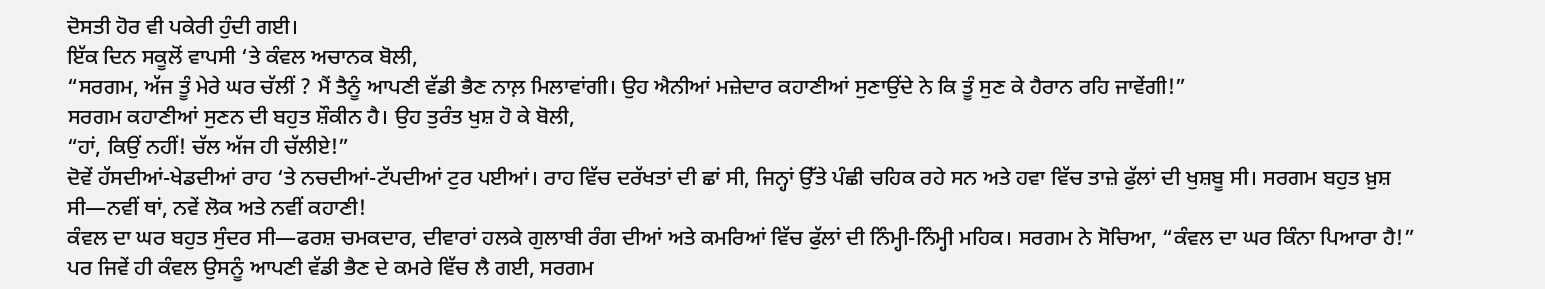ਦੋਸਤੀ ਹੋਰ ਵੀ ਪਕੇਰੀ ਹੁੰਦੀ ਗਈ।
ਇੱਕ ਦਿਨ ਸਕੂਲੋਂ ਵਾਪਸੀ ‘ਤੇ ਕੰਵਲ ਅਚਾਨਕ ਬੋਲੀ,
“ਸਰਗਮ, ਅੱਜ ਤੂੰ ਮੇਰੇ ਘਰ ਚੱਲੀਂ ? ਮੈਂ ਤੈਨੂੰ ਆਪਣੀ ਵੱਡੀ ਭੈਣ ਨਾਲ਼ ਮਿਲਾਵਾਂਗੀ। ਉਹ ਐਨੀਆਂ ਮਜ਼ੇਦਾਰ ਕਹਾਣੀਆਂ ਸੁਣਾਉਂਦੇ ਨੇ ਕਿ ਤੂੰ ਸੁਣ ਕੇ ਹੈਰਾਨ ਰਹਿ ਜਾਵੇਂਗੀ!”
ਸਰਗਮ ਕਹਾਣੀਆਂ ਸੁਣਨ ਦੀ ਬਹੁਤ ਸ਼ੌਕੀਨ ਹੈ। ਉਹ ਤੁਰੰਤ ਖੁਸ਼ ਹੋ ਕੇ ਬੋਲੀ,
“ਹਾਂ, ਕਿਉਂ ਨਹੀਂ! ਚੱਲ ਅੱਜ ਹੀ ਚੱਲੀਏ!”
ਦੋਵੇਂ ਹੱਸਦੀਆਂ-ਖੇਡਦੀਆਂ ਰਾਹ ‘ਤੇ ਨਚਦੀਆਂ-ਟੱਪਦੀਆਂ ਟੁਰ ਪਈਆਂ। ਰਾਹ ਵਿੱਚ ਦਰੱਖਤਾਂ ਦੀ ਛਾਂ ਸੀ, ਜਿਨ੍ਹਾਂ ਉੱਤੇ ਪੰਛੀ ਚਹਿਕ ਰਹੇ ਸਨ ਅਤੇ ਹਵਾ ਵਿੱਚ ਤਾਜ਼ੇ ਫੁੱਲਾਂ ਦੀ ਖੁਸ਼ਬੂ ਸੀ। ਸਰਗਮ ਬਹੁਤ ਖ਼ੁਸ਼ ਸੀ—ਨਵੀਂ ਥਾਂ, ਨਵੇਂ ਲੋਕ ਅਤੇ ਨਵੀਂ ਕਹਾਣੀ!
ਕੰਵਲ ਦਾ ਘਰ ਬਹੁਤ ਸੁੰਦਰ ਸੀ—ਫਰਸ਼ ਚਮਕਦਾਰ, ਦੀਵਾਰਾਂ ਹਲਕੇ ਗੁਲਾਬੀ ਰੰਗ ਦੀਆਂ ਅਤੇ ਕਮਰਿਆਂ ਵਿੱਚ ਫੁੱਲਾਂ ਦੀ ਨਿੰਮ੍ਹੀ-ਨਿੰਮ੍ਹੀ ਮਹਿਕ। ਸਰਗਮ ਨੇ ਸੋਚਿਆ, “ਕੰਵਲ ਦਾ ਘਰ ਕਿੰਨਾ ਪਿਆਰਾ ਹੈ!”
ਪਰ ਜਿਵੇਂ ਹੀ ਕੰਵਲ ਉਸਨੂੰ ਆਪਣੀ ਵੱਡੀ ਭੈਣ ਦੇ ਕਮਰੇ ਵਿੱਚ ਲੈ ਗਈ, ਸਰਗਮ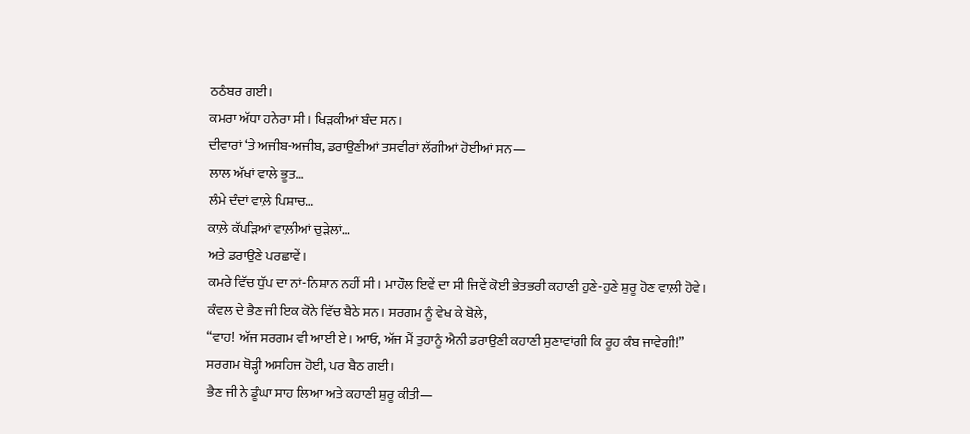ਠਠੰਬਰ ਗਈ।
ਕਮਰਾ ਅੱਧਾ ਹਨੇਰਾ ਸੀ। ਖਿੜਕੀਆਂ ਬੰਦ ਸਨ।
ਦੀਵਾਰਾਂ ‘ਤੇ ਅਜੀਬ-ਅਜੀਬ, ਡਰਾਉਣੀਆਂ ਤਸਵੀਰਾਂ ਲੱਗੀਆਂ ਹੋਈਆਂ ਸਨ—
ਲਾਲ ਅੱਖਾਂ ਵਾਲੇ ਭੂਤ…
ਲੰਮੇ ਦੰਦਾਂ ਵਾਲ਼ੇ ਪਿਸ਼ਾਚ…
ਕਾਲ਼ੇ ਕੱਪੜਿਆਂ ਵਾਲ਼ੀਆਂ ਚੁੜੇਲਾਂ…
ਅਤੇ ਡਰਾਉਣੇ ਪਰਛਾਵੇਂ।
ਕਮਰੇ ਵਿੱਚ ਧੁੱਪ ਦਾ ਨਾਂ-ਨਿਸ਼ਾਨ ਨਹੀਂ ਸੀ। ਮਾਹੌਲ ਇਵੇਂ ਦਾ ਸੀ ਜਿਵੇਂ ਕੋਈ ਭੇਤਭਰੀ ਕਹਾਣੀ ਹੁਣੇ-ਹੁਣੇ ਸ਼ੁਰੂ ਹੋਣ ਵਾਲ਼ੀ ਹੋਵੇ।
ਕੰਵਲ ਦੇ ਭੈਣ ਜੀ ਇਕ ਕੋਨੇ ਵਿੱਚ ਬੈਠੇ ਸਨ। ਸਰਗਮ ਨੂੰ ਵੇਖ ਕੇ ਬੋਲੇ,
“ਵਾਹ! ਅੱਜ ਸਰਗਮ ਵੀ ਆਈ ਏ। ਆਓ, ਅੱਜ ਮੈਂ ਤੁਹਾਨੂੰ ਐਨੀ ਡਰਾਉਣੀ ਕਹਾਣੀ ਸੁਣਾਵਾਂਗੀ ਕਿ ਰੂਹ ਕੰਬ ਜਾਵੇਗੀ!”
ਸਰਗਮ ਥੋੜ੍ਹੀ ਅਸਹਿਜ ਹੋਈ, ਪਰ ਬੈਠ ਗਈ।
ਭੈਣ ਜੀ ਨੇ ਡੂੰਘਾ ਸਾਹ ਲਿਆ ਅਤੇ ਕਹਾਣੀ ਸ਼ੁਰੂ ਕੀਤੀ—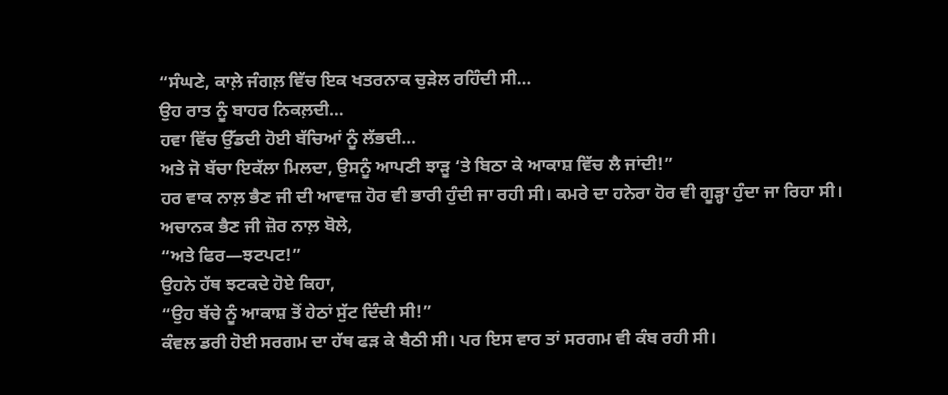“ਸੰਘਣੇ, ਕਾਲ਼ੇ ਜੰਗਲ਼ ਵਿੱਚ ਇਕ ਖਤਰਨਾਕ ਚੁੜੇਲ ਰਹਿੰਦੀ ਸੀ…
ਉਹ ਰਾਤ ਨੂੰ ਬਾਹਰ ਨਿਕਲ਼ਦੀ…
ਹਵਾ ਵਿੱਚ ਉੱਡਦੀ ਹੋਈ ਬੱਚਿਆਂ ਨੂੰ ਲੱਭਦੀ…
ਅਤੇ ਜੋ ਬੱਚਾ ਇਕੱਲਾ ਮਿਲਦਾ, ਉਸਨੂੰ ਆਪਣੀ ਝਾੜੂ ‘ਤੇ ਬਿਠਾ ਕੇ ਆਕਾਸ਼ ਵਿੱਚ ਲੈ ਜਾਂਦੀ!”
ਹਰ ਵਾਕ ਨਾਲ਼ ਭੈਣ ਜੀ ਦੀ ਆਵਾਜ਼ ਹੋਰ ਵੀ ਭਾਰੀ ਹੁੰਦੀ ਜਾ ਰਹੀ ਸੀ। ਕਮਰੇ ਦਾ ਹਨੇਰਾ ਹੋਰ ਵੀ ਗੂੜ੍ਹਾ ਹੁੰਦਾ ਜਾ ਰਿਹਾ ਸੀ।
ਅਚਾਨਕ ਭੈਣ ਜੀ ਜ਼ੋਰ ਨਾਲ਼ ਬੋਲੇ,
“ਅਤੇ ਫਿਰ—ਝਟਪਟ!”
ਉਹਨੇ ਹੱਥ ਝਟਕਦੇ ਹੋਏ ਕਿਹਾ,
“ਉਹ ਬੱਚੇ ਨੂੰ ਆਕਾਸ਼ ਤੋਂ ਹੇਠਾਂ ਸੁੱਟ ਦਿੰਦੀ ਸੀ!”
ਕੰਵਲ ਡਰੀ ਹੋਈ ਸਰਗਮ ਦਾ ਹੱਥ ਫੜ ਕੇ ਬੈਠੀ ਸੀ। ਪਰ ਇਸ ਵਾਰ ਤਾਂ ਸਰਗਮ ਵੀ ਕੰਬ ਰਹੀ ਸੀ।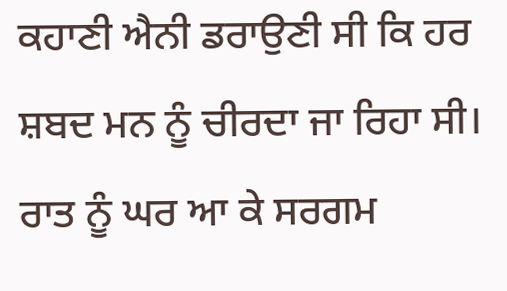ਕਹਾਣੀ ਐਨੀ ਡਰਾਉਣੀ ਸੀ ਕਿ ਹਰ ਸ਼ਬਦ ਮਨ ਨੂੰ ਚੀਰਦਾ ਜਾ ਰਿਹਾ ਸੀ।
ਰਾਤ ਨੂੰ ਘਰ ਆ ਕੇ ਸਰਗਮ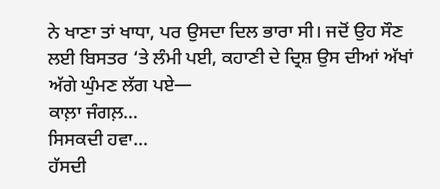ਨੇ ਖਾਣਾ ਤਾਂ ਖਾਧਾ, ਪਰ ਉਸਦਾ ਦਿਲ ਭਾਰਾ ਸੀ। ਜਦੋਂ ਉਹ ਸੌਣ ਲਈ ਬਿਸਤਰ ‘ਤੇ ਲੰਮੀ ਪਈ, ਕਹਾਣੀ ਦੇ ਦ੍ਰਿਸ਼ ਉਸ ਦੀਆਂ ਅੱਖਾਂ ਅੱਗੇ ਘੁੰਮਣ ਲੱਗ ਪਏ—
ਕਾਲ਼ਾ ਜੰਗਲ਼…
ਸਿਸਕਦੀ ਹਵਾ…
ਹੱਸਦੀ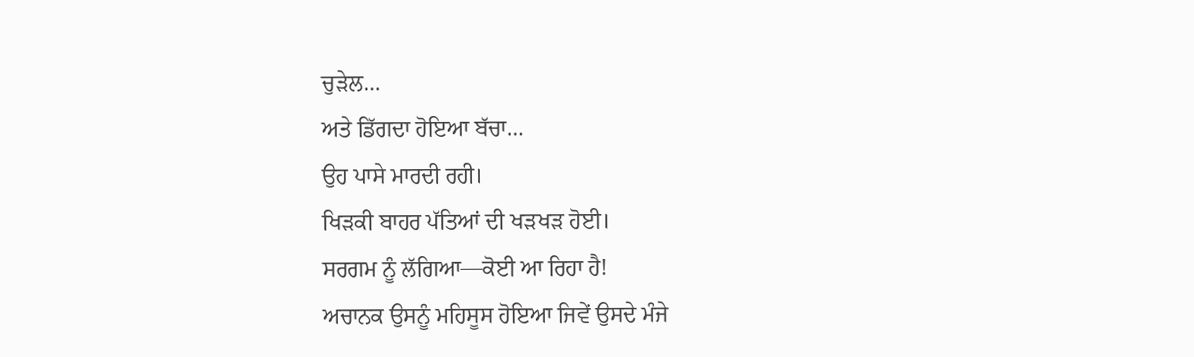ਚੁੜੇਲ…
ਅਤੇ ਡਿੱਗਦਾ ਹੋਇਆ ਬੱਚਾ…
ਉਹ ਪਾਸੇ ਮਾਰਦੀ ਰਹੀ।
ਖਿੜਕੀ ਬਾਹਰ ਪੱਤਿਆਂ ਦੀ ਖੜਖੜ ਹੋਈ।
ਸਰਗਮ ਨੂੰ ਲੱਗਿਆ—ਕੋਈ ਆ ਰਿਹਾ ਹੈ!
ਅਚਾਨਕ ਉਸਨੂੰ ਮਹਿਸੂਸ ਹੋਇਆ ਜਿਵੇਂ ਉਸਦੇ ਮੰਜੇ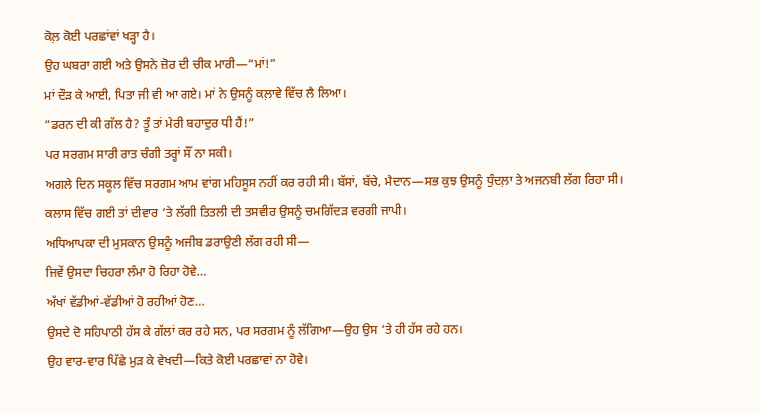ਕੋਲ਼ ਕੋਈ ਪਰਛਾਂਵਾਂ ਖੜ੍ਹਾ ਹੈ।
ਉਹ ਘਬਰਾ ਗਈ ਅਤੇ ਉਸਨੇ ਜ਼ੋਰ ਦੀ ਚੀਕ ਮਾਰੀ—“ਮਾਂ!”
ਮਾਂ ਦੌੜ ਕੇ ਆਈ, ਪਿਤਾ ਜੀ ਵੀ ਆ ਗਏ। ਮਾਂ ਨੇ ਉਸਨੂੰ ਕਲ਼ਾਵੇ ਵਿੱਚ ਲੈ ਲਿਆ।
“ਡਰਨ ਦੀ ਕੀ ਗੱਲ ਹੈ? ਤੂੰ ਤਾਂ ਮੇਰੀ ਬਹਾਦੁਰ ਧੀ ਹੈਂ!”
ਪਰ ਸਰਗਮ ਸਾਰੀ ਰਾਤ ਚੰਗੀ ਤਰ੍ਹਾਂ ਸੌਂ ਨਾ ਸਕੀ।
ਅਗਲੇ ਦਿਨ ਸਕੂਲ ਵਿੱਚ ਸਰਗਮ ਆਮ ਵਾਂਗ ਮਹਿਸੂਸ ਨਹੀਂ ਕਰ ਰਹੀ ਸੀ। ਬੱਸਾਂ, ਬੱਚੇ, ਮੈਦਾਨ—ਸਭ ਕੁਝ ਉਸਨੂੰ ਧੁੰਦਲ਼ਾ ਤੇ ਅਜਨਬੀ ਲੱਗ ਰਿਹਾ ਸੀ।
ਕਲਾਸ ਵਿੱਚ ਗਈ ਤਾਂ ਦੀਵਾਰ ‘ਤੇ ਲੱਗੀ ਤਿਤਲੀ ਦੀ ਤਸਵੀਰ ਉਸਨੂੰ ਚਮਗਿੱਦੜ ਵਰਗੀ ਜਾਪੀ।
ਅਧਿਆਪਕਾ ਦੀ ਮੁਸਕਾਨ ਉਸਨੂੰ ਅਜੀਬ ਡਰਾਉਣੀ ਲੱਗ ਰਹੀ ਸੀ—
ਜਿਵੇਂ ਉਸਦਾ ਚਿਹਰਾ ਲੰਮਾ ਹੋ ਰਿਹਾ ਹੋਵੇ…
ਅੱਖਾਂ ਵੱਡੀਆਂ-ਵੱਡੀਆਂ ਹੋ ਰਹੀਆਂ ਹੋਣ…
ਉਸਦੇ ਦੋ ਸਹਿਪਾਠੀ ਹੱਸ ਕੇ ਗੱਲਾਂ ਕਰ ਰਹੇ ਸਨ, ਪਰ ਸਰਗਮ ਨੂੰ ਲੱਗਿਆ—ਉਹ ਉਸ ‘ਤੇ ਹੀ ਹੱਸ ਰਹੇ ਹਨ।
ਉਹ ਵਾਰ-ਵਾਰ ਪਿੱਛੇ ਮੁੜ ਕੇ ਵੇਖਦੀ—ਕਿਤੇ ਕੋਈ ਪਰਛਾਵਾਂ ਨਾ ਹੋਵੇ।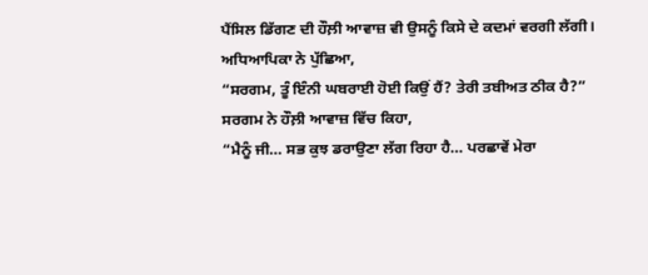ਪੈਂਸਿਲ ਡਿੱਗਣ ਦੀ ਹੌਲ਼ੀ ਆਵਾਜ਼ ਵੀ ਉਸਨੂੰ ਕਿਸੇ ਦੇ ਕਦਮਾਂ ਵਰਗੀ ਲੱਗੀ।
ਅਧਿਆਪਿਕਾ ਨੇ ਪੁੱਛਿਆ,
“ਸਰਗਮ, ਤੂੰ ਇੰਨੀ ਘਬਰਾਈ ਹੋਈ ਕਿਉਂ ਹੈਂ? ਤੇਰੀ ਤਬੀਅਤ ਠੀਕ ਹੈ?”
ਸਰਗਮ ਨੇ ਹੌਲ਼ੀ ਆਵਾਜ਼ ਵਿੱਚ ਕਿਹਾ,
“ਮੈਨੂੰ ਜੀ… ਸਭ ਕੁਝ ਡਰਾਉਣਾ ਲੱਗ ਰਿਹਾ ਹੈ… ਪਰਛਾਵੇਂ ਮੇਰਾ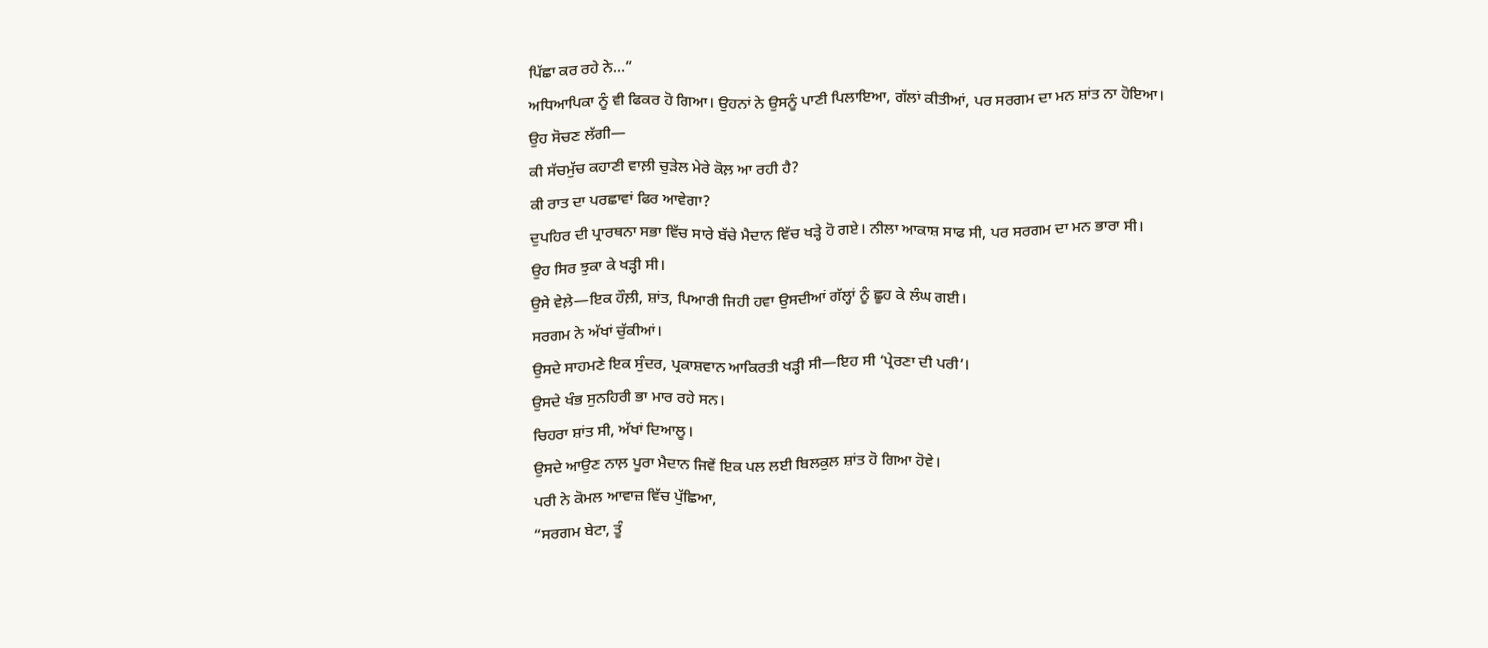ਪਿੱਛਾ ਕਰ ਰਹੇ ਨੇ…”
ਅਧਿਆਪਿਕਾ ਨੂੰ ਵੀ ਫਿਕਰ ਹੋ ਗਿਆ। ਉਹਨਾਂ ਨੇ ਉਸਨੂੰ ਪਾਣੀ ਪਿਲਾਇਆ, ਗੱਲਾਂ ਕੀਤੀਆਂ, ਪਰ ਸਰਗਮ ਦਾ ਮਨ ਸ਼ਾਂਤ ਨਾ ਹੋਇਆ।
ਉਹ ਸੋਚਣ ਲੱਗੀ—
ਕੀ ਸੱਚਮੁੱਚ ਕਹਾਣੀ ਵਾਲ਼ੀ ਚੁੜੇਲ ਮੇਰੇ ਕੋਲ਼ ਆ ਰਹੀ ਹੈ?
ਕੀ ਰਾਤ ਦਾ ਪਰਛਾਵਾਂ ਫਿਰ ਆਵੇਗਾ?
ਦੁਪਹਿਰ ਦੀ ਪ੍ਰਾਰਥਨਾ ਸਭਾ ਵਿੱਚ ਸਾਰੇ ਬੱਚੇ ਮੈਦਾਨ ਵਿੱਚ ਖੜ੍ਹੇ ਹੋ ਗਏ। ਨੀਲਾ ਆਕਾਸ਼ ਸਾਫ ਸੀ, ਪਰ ਸਰਗਮ ਦਾ ਮਨ ਭਾਰਾ ਸੀ।
ਉਹ ਸਿਰ ਝੁਕਾ ਕੇ ਖੜ੍ਹੀ ਸੀ।
ਉਸੇ ਵੇਲ਼ੇ—ਇਕ ਹੌਲ਼ੀ, ਸ਼ਾਂਤ, ਪਿਆਰੀ ਜਿਹੀ ਹਵਾ ਉਸਦੀਆਂ ਗੱਲ੍ਹਾਂ ਨੂੰ ਛੂਹ ਕੇ ਲੰਘ ਗਈ।
ਸਰਗਮ ਨੇ ਅੱਖਾਂ ਚੁੱਕੀਆਂ।
ਉਸਦੇ ਸਾਹਮਣੇ ਇਕ ਸੁੰਦਰ, ਪ੍ਰਕਾਸ਼ਵਾਨ ਆਕਿਰਤੀ ਖੜ੍ਹੀ ਸੀ—ਇਹ ਸੀ ‘ਪ੍ਰੇਰਣਾ ਦੀ ਪਰੀ’।
ਉਸਦੇ ਖੰਭ ਸੁਨਹਿਰੀ ਭਾ ਮਾਰ ਰਹੇ ਸਨ।
ਚਿਹਰਾ ਸ਼ਾਂਤ ਸੀ, ਅੱਖਾਂ ਦਿਆਲੂ।
ਉਸਦੇ ਆਉਣ ਨਾਲ਼ ਪੂਰਾ ਮੈਦਾਨ ਜਿਵੇਂ ਇਕ ਪਲ ਲਈ ਬਿਲਕੁਲ ਸ਼ਾਂਤ ਹੋ ਗਿਆ ਹੋਵੇ।
ਪਰੀ ਨੇ ਕੋਮਲ ਆਵਾਜ਼ ਵਿੱਚ ਪੁੱਛਿਆ,
“ਸਰਗਮ ਬੇਟਾ, ਤੂੰ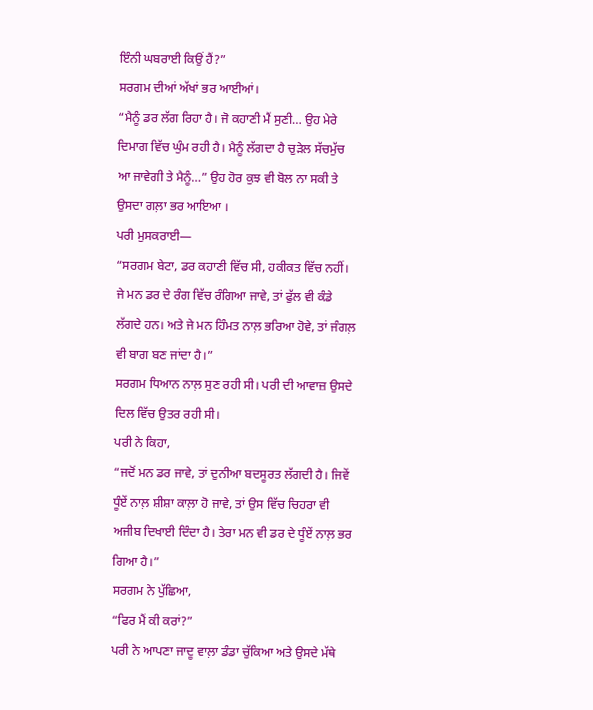ਇੰਨੀ ਘਬਰਾਈ ਕਿਉਂ ਹੈਂ?”
ਸਰਗਮ ਦੀਆਂ ਅੱਖਾਂ ਭਰ ਆਈਆਂ।
“ਮੈਨੂੰ ਡਰ ਲੱਗ ਰਿਹਾ ਹੈ। ਜੋ ਕਹਾਣੀ ਮੈਂ ਸੁਣੀ… ਉਹ ਮੇਰੇ ਦਿਮਾਗ ਵਿੱਚ ਘੁੰਮ ਰਹੀ ਹੈ। ਮੈਨੂੰ ਲੱਗਦਾ ਹੈ ਚੁੜੇਲ ਸੱਚਮੁੱਚ ਆ ਜਾਵੇਗੀ ਤੇ ਮੈਨੂੰ…” ਉਹ ਹੋਰ ਕੁਝ ਵੀ ਬੋਲ ਨਾ ਸਕੀ ਤੇ ਉਸਦਾ ਗਲ਼ਾ ਭਰ ਆਇਆ ।
ਪਰੀ ਮੁਸਕਰਾਈ—
“ਸਰਗਮ ਬੇਟਾ, ਡਰ ਕਹਾਣੀ ਵਿੱਚ ਸੀ, ਹਕੀਕਤ ਵਿੱਚ ਨਹੀਂ। ਜੇ ਮਨ ਡਰ ਦੇ ਰੰਗ ਵਿੱਚ ਰੰਗਿਆ ਜਾਵੇ, ਤਾਂ ਫੁੱਲ ਵੀ ਕੰਡੇ ਲੱਗਦੇ ਹਨ। ਅਤੇ ਜੇ ਮਨ ਹਿੰਮਤ ਨਾਲ਼ ਭਰਿਆ ਹੋਵੇ, ਤਾਂ ਜੰਗਲ਼ ਵੀ ਬਾਗ ਬਣ ਜਾਂਦਾ ਹੈ।”
ਸਰਗਮ ਧਿਆਨ ਨਾਲ਼ ਸੁਣ ਰਹੀ ਸੀ। ਪਰੀ ਦੀ ਆਵਾਜ਼ ਉਸਦੇ ਦਿਲ ਵਿੱਚ ਉਤਰ ਰਹੀ ਸੀ।
ਪਰੀ ਨੇ ਕਿਹਾ,
“ਜਦੋਂ ਮਨ ਡਰ ਜਾਵੇ, ਤਾਂ ਦੁਨੀਆ ਬਦਸੂਰਤ ਲੱਗਦੀ ਹੈ। ਜਿਵੇਂ ਧੂੰਏਂ ਨਾਲ਼ ਸ਼ੀਸ਼ਾ ਕਾਲ਼ਾ ਹੋ ਜਾਵੇ, ਤਾਂ ਉਸ ਵਿੱਚ ਚਿਹਰਾ ਵੀ ਅਜੀਬ ਦਿਖਾਈ ਦਿੰਦਾ ਹੈ। ਤੇਰਾ ਮਨ ਵੀ ਡਰ ਦੇ ਧੂੰਏਂ ਨਾਲ਼ ਭਰ ਗਿਆ ਹੈ।”
ਸਰਗਮ ਨੇ ਪੁੱਛਿਆ,
“ਫਿਰ ਮੈਂ ਕੀ ਕਰਾਂ?”
ਪਰੀ ਨੇ ਆਪਣਾ ਜਾਦੂ ਵਾਲ਼ਾ ਡੰਡਾ ਚੁੱਕਿਆ ਅਤੇ ਉਸਦੇ ਮੱਥੇ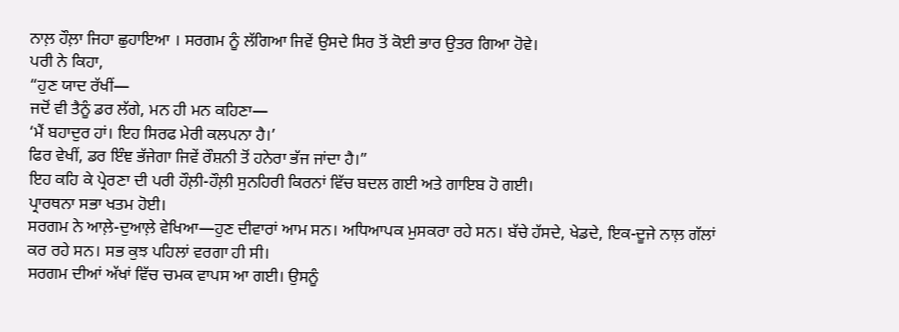ਨਾਲ਼ ਹੌਲ਼ਾ ਜਿਹਾ ਛੁਹਾਇਆ । ਸਰਗਮ ਨੂੰ ਲੱਗਿਆ ਜਿਵੇਂ ਉਸਦੇ ਸਿਰ ਤੋਂ ਕੋਈ ਭਾਰ ਉਤਰ ਗਿਆ ਹੋਵੇ।
ਪਰੀ ਨੇ ਕਿਹਾ,
“ਹੁਣ ਯਾਦ ਰੱਖੀਂ—
ਜਦੋਂ ਵੀ ਤੈਨੂੰ ਡਰ ਲੱਗੇ, ਮਨ ਹੀ ਮਨ ਕਹਿਣਾ—
‘ਮੈਂ ਬਹਾਦੁਰ ਹਾਂ। ਇਹ ਸਿਰਫ ਮੇਰੀ ਕਲਪਨਾ ਹੈ।’
ਫਿਰ ਵੇਖੀਂ, ਡਰ ਇੰਞ ਭੱਜੇਗਾ ਜਿਵੇਂ ਰੌਸ਼ਨੀ ਤੋਂ ਹਨੇਰਾ ਭੱਜ ਜਾਂਦਾ ਹੈ।”
ਇਹ ਕਹਿ ਕੇ ਪ੍ਰੇਰਣਾ ਦੀ ਪਰੀ ਹੌਲ਼ੀ-ਹੌਲ਼ੀ ਸੁਨਹਿਰੀ ਕਿਰਨਾਂ ਵਿੱਚ ਬਦਲ ਗਈ ਅਤੇ ਗਾਇਬ ਹੋ ਗਈ।
ਪ੍ਰਾਰਥਨਾ ਸਭਾ ਖਤਮ ਹੋਈ।
ਸਰਗਮ ਨੇ ਆਲ਼ੇ-ਦੁਆਲ਼ੇ ਵੇਖਿਆ—ਹੁਣ ਦੀਵਾਰਾਂ ਆਮ ਸਨ। ਅਧਿਆਪਕ ਮੁਸਕਰਾ ਰਹੇ ਸਨ। ਬੱਚੇ ਹੱਸਦੇ, ਖੇਡਦੇ, ਇਕ-ਦੂਜੇ ਨਾਲ਼ ਗੱਲਾਂ ਕਰ ਰਹੇ ਸਨ। ਸਭ ਕੁਝ ਪਹਿਲਾਂ ਵਰਗਾ ਹੀ ਸੀ।
ਸਰਗਮ ਦੀਆਂ ਅੱਖਾਂ ਵਿੱਚ ਚਮਕ ਵਾਪਸ ਆ ਗਈ। ਉਸਨੂੰ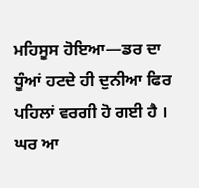ਮਹਿਸੂਸ ਹੋਇਆ—ਡਰ ਦਾ ਧੂੰਆਂ ਹਟਦੇ ਹੀ ਦੁਨੀਆ ਫਿਰ ਪਹਿਲਾਂ ਵਰਗੀ ਹੋ ਗਈ ਹੈ ।
ਘਰ ਆ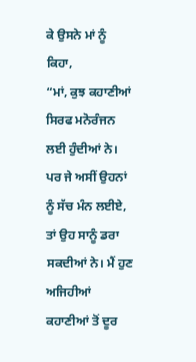ਕੇ ਉਸਨੇ ਮਾਂ ਨੂੰ ਕਿਹਾ,
“ਮਾਂ, ਕੁਝ ਕਹਾਣੀਆਂ ਸਿਰਫ ਮਨੋਰੰਜਨ ਲਈ ਹੁੰਦੀਆਂ ਨੇ। ਪਰ ਜੇ ਅਸੀਂ ਉਹਨਾਂ ਨੂੰ ਸੱਚ ਮੰਨ ਲਈਏ, ਤਾਂ ਉਹ ਸਾਨੂੰ ਡਰਾ ਸਕਦੀਆਂ ਨੇ। ਮੈਂ ਹੁਣ ਅਜਿਹੀਆਂ ਕਹਾਣੀਆਂ ਤੋਂ ਦੂਰ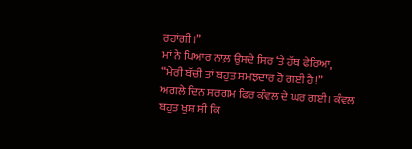ਰਹਾਂਗੀ।”
ਮਾਂ ਨੇ ਪਿਆਰ ਨਾਲ਼ ਉਸਦੇ ਸਿਰ ‘ਤੇ ਹੱਥ ਫੇਰਿਆ,
“ਮੇਰੀ ਬੱਚੀ ਤਾਂ ਬਹੁਤ ਸਮਝਦਾਰ ਹੋ ਗਈ ਹੈ!”
ਅਗਲੇ ਦਿਨ ਸਰਗਮ ਫਿਰ ਕੰਵਲ ਦੇ ਘਰ ਗਈ। ਕੰਵਲ ਬਹੁਤ ਖੁਸ਼ ਸੀ ਕਿ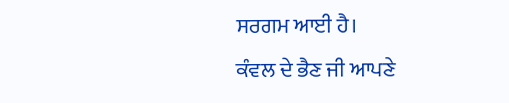ਸਰਗਮ ਆਈ ਹੈ।
ਕੰਵਲ ਦੇ ਭੈਣ ਜੀ ਆਪਣੇ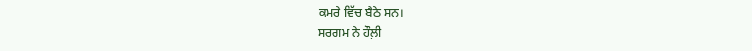ਕਮਰੇ ਵਿੱਚ ਬੈਠੇ ਸਨ।
ਸਰਗਮ ਨੇ ਹੌਲ਼ੀ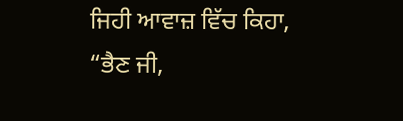ਜਿਹੀ ਆਵਾਜ਼ ਵਿੱਚ ਕਿਹਾ,
“ਭੈਣ ਜੀ,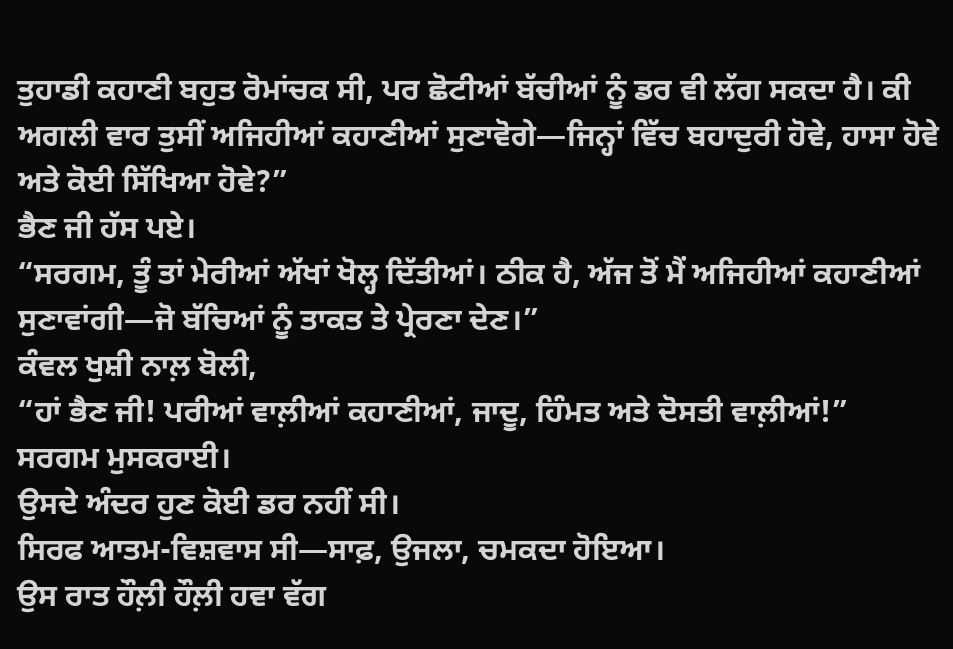ਤੁਹਾਡੀ ਕਹਾਣੀ ਬਹੁਤ ਰੋਮਾਂਚਕ ਸੀ, ਪਰ ਛੋਟੀਆਂ ਬੱਚੀਆਂ ਨੂੰ ਡਰ ਵੀ ਲੱਗ ਸਕਦਾ ਹੈ। ਕੀ ਅਗਲੀ ਵਾਰ ਤੁਸੀਂ ਅਜਿਹੀਆਂ ਕਹਾਣੀਆਂ ਸੁਣਾਵੋਗੇ—ਜਿਨ੍ਹਾਂ ਵਿੱਚ ਬਹਾਦੁਰੀ ਹੋਵੇ, ਹਾਸਾ ਹੋਵੇ ਅਤੇ ਕੋਈ ਸਿੱਖਿਆ ਹੋਵੇ?”
ਭੈਣ ਜੀ ਹੱਸ ਪਏ।
“ਸਰਗਮ, ਤੂੰ ਤਾਂ ਮੇਰੀਆਂ ਅੱਖਾਂ ਖੋਲ੍ਹ ਦਿੱਤੀਆਂ। ਠੀਕ ਹੈ, ਅੱਜ ਤੋਂ ਮੈਂ ਅਜਿਹੀਆਂ ਕਹਾਣੀਆਂ ਸੁਣਾਵਾਂਗੀ—ਜੋ ਬੱਚਿਆਂ ਨੂੰ ਤਾਕਤ ਤੇ ਪ੍ਰੇਰਣਾ ਦੇਣ।”
ਕੰਵਲ ਖੁਸ਼ੀ ਨਾਲ਼ ਬੋਲੀ,
“ਹਾਂ ਭੈਣ ਜੀ! ਪਰੀਆਂ ਵਾਲ਼ੀਆਂ ਕਹਾਣੀਆਂ, ਜਾਦੂ, ਹਿੰਮਤ ਅਤੇ ਦੋਸਤੀ ਵਾਲ਼ੀਆਂ!”
ਸਰਗਮ ਮੁਸਕਰਾਈ।
ਉਸਦੇ ਅੰਦਰ ਹੁਣ ਕੋਈ ਡਰ ਨਹੀਂ ਸੀ।
ਸਿਰਫ ਆਤਮ-ਵਿਸ਼ਵਾਸ ਸੀ—ਸਾਫ਼, ਉਜਲਾ, ਚਮਕਦਾ ਹੋਇਆ।
ਉਸ ਰਾਤ ਹੌਲ਼ੀ ਹੌਲ਼ੀ ਹਵਾ ਵੱਗ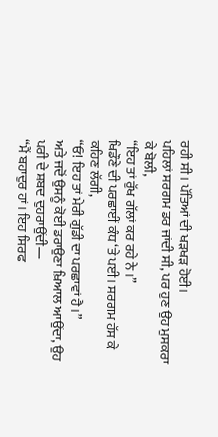ਰਹੀ ਸੀ। ਪੱਤਿਆਂ ਦੀ ਖੜਖੜ ਹੋਈ।
ਪਹਿਲਾਂ ਸਰਗਮ ਡਰ ਜਾਂਦੀ ਸੀ, ਪਰ ਹੁਣ ਉਹ ਮੁਸਕਰਾ ਕੇ ਬੋਲੀ,
“ਇਹ ਤਾਂ ਰੁੱਖ ਗੱਲਾਂ ਕਰ ਰਹੇ ਨੇ ।”
ਖਿਡੌਣੇ ਦੀ ਪਰਛਾਈਂ ਕੰਧ ‘ਤੇ ਪਈ। ਸਰਗਮ ਹੱਸ ਕੇ ਕਹਿਣ ਲੱਗੀ,
“ਓ! ਇਹ ਤਾਂ ਮੇਰੀ ਗੁੱਡੀ ਦਾ ਪਰਛਾਵਾਂ ਹੈ।”
ਅਤੇ ਜਦੋਂ ਉਸਨੂੰ ਕੋਈ ਡਰਾਉਣਾ ਖ਼ਿਆਲ ਆਉਂਦਾ, ਉਹ ਪਰੀ ਦੇ ਸ਼ਬਦ ਦੁਹਰਾਉਂਦੀ—
“ਮੈਂ ਬਹਾਦੁਰ ਹਾਂ। ਇਹ ਸਿਰਫ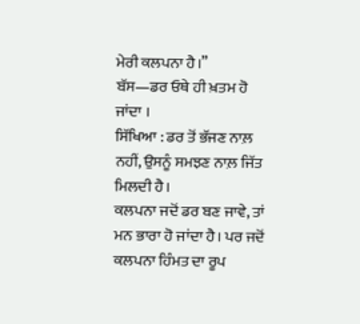ਮੇਰੀ ਕਲਪਨਾ ਹੈ।”
ਬੱਸ—ਡਰ ਓਥੇ ਹੀ ਖ਼ਤਮ ਹੋ ਜਾਂਦਾ ।
ਸਿੱਖਿਆ : ਡਰ ਤੋਂ ਭੱਜਣ ਨਾਲ਼ ਨਹੀਂ, ਉਸਨੂੰ ਸਮਝਣ ਨਾਲ਼ ਜਿੱਤ ਮਿਲਦੀ ਹੈ।
ਕਲਪਨਾ ਜਦੋਂ ਡਰ ਬਣ ਜਾਵੇ, ਤਾਂ ਮਨ ਭਾਰਾ ਹੋ ਜਾਂਦਾ ਹੈ। ਪਰ ਜਦੋਂ ਕਲਪਨਾ ਹਿੰਮਤ ਦਾ ਰੂਪ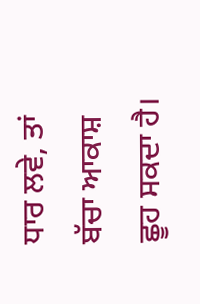ਧਾਰ ਲਵੇ, ਤਾਂ ਬੱਚਾ ਆਕਾਸ਼ ਛੂਹ ਸਕਦਾ ਹੈ।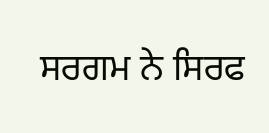ਸਰਗਮ ਨੇ ਸਿਰਫ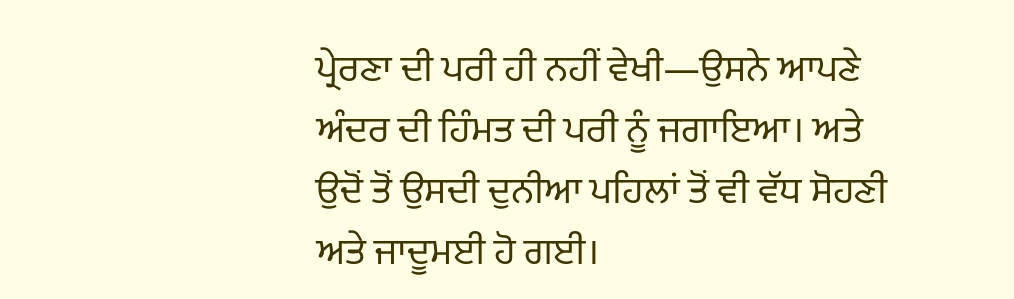ਪ੍ਰੇਰਣਾ ਦੀ ਪਰੀ ਹੀ ਨਹੀਂ ਵੇਖੀ—ਉਸਨੇ ਆਪਣੇ ਅੰਦਰ ਦੀ ਹਿੰਮਤ ਦੀ ਪਰੀ ਨੂੰ ਜਗਾਇਆ। ਅਤੇ ਉਦੋਂ ਤੋਂ ਉਸਦੀ ਦੁਨੀਆ ਪਹਿਲਾਂ ਤੋਂ ਵੀ ਵੱਧ ਸੋਹਣੀ ਅਤੇ ਜਾਦੂਮਈ ਹੋ ਗਈ।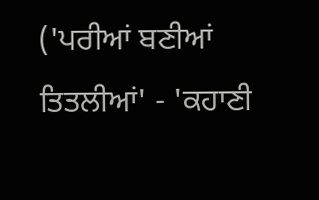('ਪਰੀਆਂ ਬਣੀਆਂ ਤਿਤਲੀਆਂ' - 'ਕਹਾਣੀ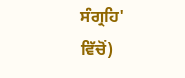ਸੰਗ੍ਰਹਿ' ਵਿੱਚੋਂ)